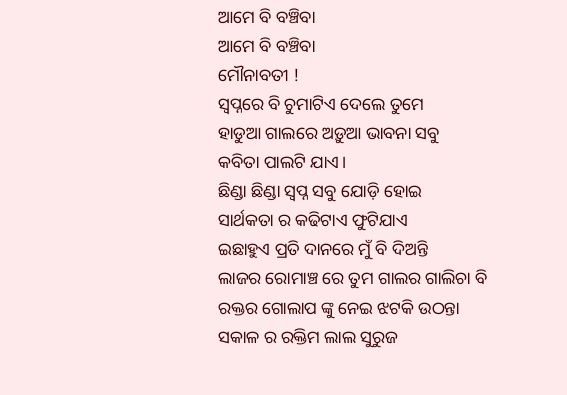ଆମେ ବି ବଞ୍ଚିବା
ଆମେ ବି ବଞ୍ଚିବା
ମୌନାବତୀ !
ସ୍ବପ୍ନରେ ବି ଚୁମାଟିଏ ଦେଲେ ତୁମେ
ହାଡୁଆ ଗାଲରେ ଅଡ଼ୁଆ ଭାବନା ସବୁ
କବିତା ପାଲଟି ଯାଏ।
ଛିଣ୍ଡା ଛିଣ୍ଡା ସ୍ବପ୍ନ ସବୁ ଯୋଡ଼ି ହୋଇ
ସାର୍ଥକତା ର କଢିଟାଏ ଫୁଟିଯାଏ
ଇଛାହୁଏ ପ୍ରତି ଦାନରେ ମୁଁ ବି ଦିଅନ୍ତି
ଲାଜର ରୋମାଞ୍ଚ ରେ ତୁମ ଗାଲର ଗାଲିଚା ବି
ରକ୍ତର ଗୋଲାପ ଙ୍କୁ ନେଇ ଝଟକି ଉଠନ୍ତା
ସକାଳ ର ରକ୍ତିମ ଲାଲ ସୁରୁଜ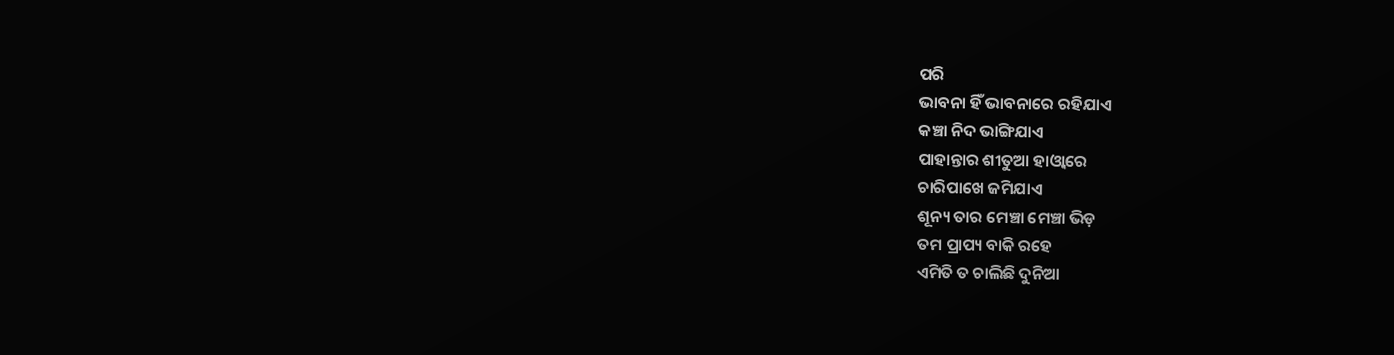ପରି
ଭାବନା ହିଁ ଭାବନାରେ ରହିଯାଏ
କଞ୍ଚା ନିଦ ଭାଙ୍ଗିଯାଏ
ପାହାନ୍ତାର ଶୀତୁଆ ହାଓ୍ବାରେ
ଚାରିପାଖେ ଜମିଯାଏ
ଶୂନ୍ୟ ତାର ମେଞ୍ଚା ମେଞ୍ଚା ଭିଡ଼
ତମ ପ୍ରାପ୍ୟ ବାକି ରହେ
ଏମିତି ତ ଚାଲିଛି ଦୁନିଆ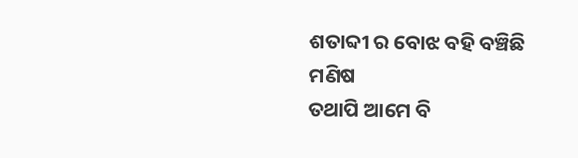ଶତାବ୍ଦୀ ର ବୋଝ ବହି ବଞ୍ଚିଛି ମଣିଷ
ତଥାପି ଆମେ ବି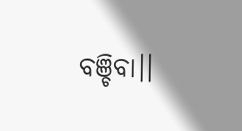ବଞ୍ଚିବା।।